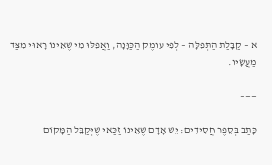א – קַבָּלַת הַתְּפִלָּה – לְפִי עומֶק הַכַּוָּנָה, וַאֲפִלּוּ מִי שֶׁאֵינוֹ רָאוּי מִצַּד מַעֲשָׂיו.

——–

כָּתַב בְּסֵפֶר חֲסִידִים: יֵשׁ אָדָם שֶׁאֵינוֹ זַכַּאי שֶׁיְּקַבֵּל הַמָּקוֹם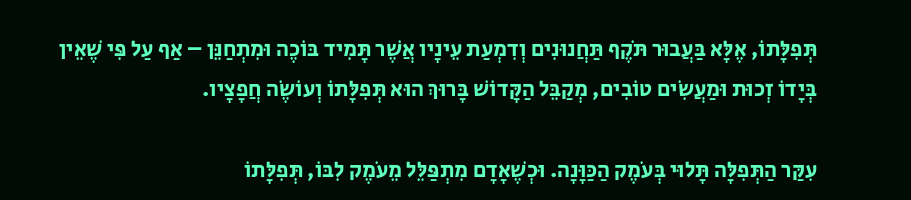תְּפִלָּתוֹ, אֶלָּא בַּעֲבוּר תֹּקֶף תַּחֲנוּנִים וְדִמְעַת עֵינָיו אֲשֶׁר תָּמִיד בּוֹכֶה וּמִתְחַנֵּן – אַף עַל פִּי שֶׁאֵין בְּיָדוֹ זְכוּת וּמַעֲשִׂים טוֹבִים, מְקַבֵּל הַקָּדוֹשׁ בָּרוּךְ הוּא תְּפִלָּתוֹ וְעוֹשֶׂה חֲפָצָיו.

עִקַּר הַתְּפִלָּה תָּלוּי בְּעֹמֶק הַכַּוָּנָה. וּכְשֶׁאָדָם מִתְפַּלֵּל מֵעֹמֶק לִבּוֹ, תְּפִלָּתוֹ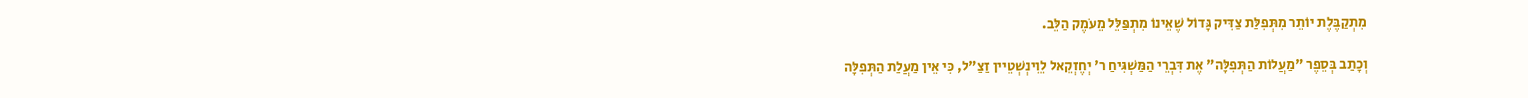מִתְקַבֶּלֶת יוֹתֵר מִתְּפִלַּת צַדִּיק גָּדוֹל שֶׁאֵינוֹ מִתְפַּלֵּל מֵעֹמֶק הַלֵּב.

וְכָתַב בְּסֵפֶר "מַעֲלוֹת הַתְּפִלָּה" אֶת דִּבְרֵי הַמַּשְׁגִּיחַ ר' יְחֶזְקֵאל לֵוִינְשְׁטֵיין זַצַ"ל, כִּי אֵין מַעֲלַת הַתְּפִלָּה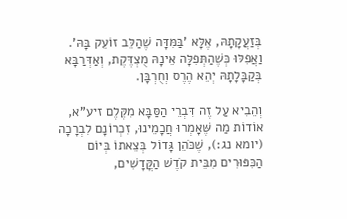בְּזַעֲקָתָהּ, אֶלָּא 'בַּמִּדָּה שֶׁהַלֵּב זוֹעֵק בָּהּ'. וַאֲפִלּוּ כְּשֶׁהַתְּפִלָּה אֵינָהּ מֻצְדֶּקֶת, וְאַדְּרַבָּא בְּקַבָּלָתָהּ יְהֵא הֶרֶס וְחֻרְבָּן.

וְהֵבִיא עַל זֶה דִּבְרֵי הַסַּבָּא מִקֶּלֶם זיע"א, אוֹדוֹת מַה שֶּׁאָמְרוּ חֲכָמֵינוּ, זִכְרוֹנָם לִבְרָכָה (יומא נג:), שֶׁכֹּהֵן גָּדוֹל בְּצֵאתוֹ בְּיוֹם הַכִּפּוּרִים מִבֵּית קֹדֶשׁ הַקֳּדָשִׁים,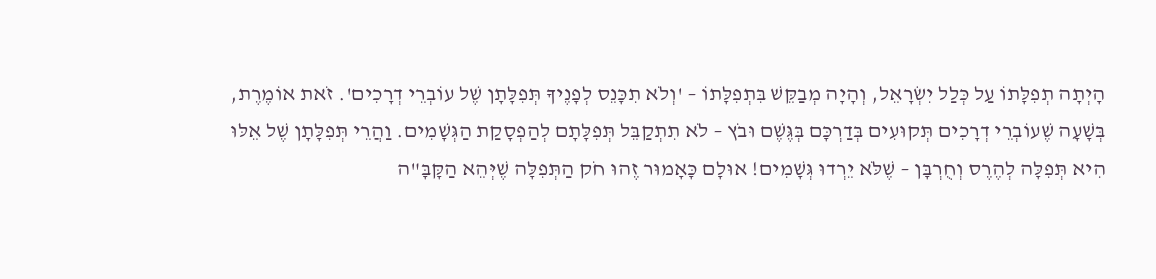הָיְתָה תְפִלָּתוֹ עַל כְּלַל יִשְׂרָאֵל, וְהָיָה מְבַקֵּשׁ בִּתְפִלָּתוֹ – 'וְלֹא תִכָּנֵס לְפָנֶיךָ תְּפִלָּתָן שֶׁל עוֹבְרֵי דְרָכִים'. זֹאת אוֹמֶרֶת, בְּשָׁעָה שֶׁעוֹבְרֵי דְרָכִים תְּקוּעִים בְּדַרְכָּם בְּגֶּשֶׁם וּבֹץ – לֹא תִתְקַבֵּל תְּפִלָּתָם לְהַפְסָקַת הַגְּשָׁמִים. וַהֲרֵי תְּפִלָּתָן שֶׁל אֵלּוּ הִיא תְּפִלָּה לְהֶרֶס וְחֻרְבָּן – שֶׁלֹּא יֵרְדוּ גְּשָׁמִים! אוּלָם כָּאָמוּר זֶהוּ חֹק הַתְּפִלָּה שֶׁיְּהֵא הַקָּבָּ"ה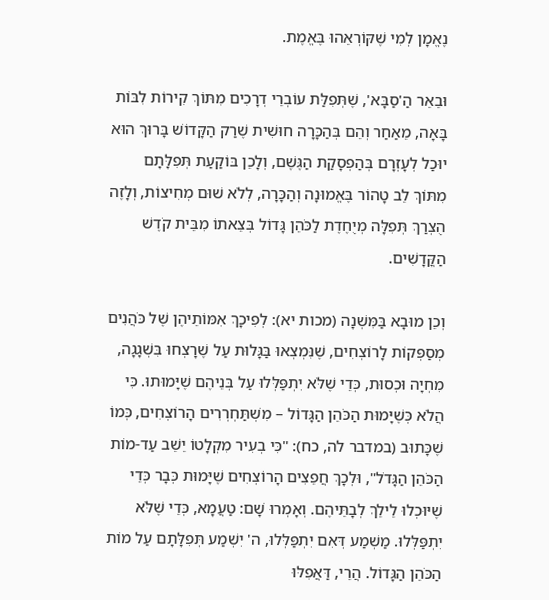נֶאֱמָן לְמִי שֶׁקּוֹרְאֵהוּ בֶּאֱמֶת.

וּבֵאֵר הַ'סַבָּא', שֶׁתְּפִלַּת עוֹבְרֵי דְרָכִים מִתּוֹךְ קִירוֹת לִבּוֹת בָּאָה, מֵאַחַר וְהֵם בְּהַכָּרָה חוּשִׁית שֶׁרַק הַקָּדוֹשׁ בָּרוּךְ הוּא יוּכַל לְעָזְרָם בְּהַפְסָקַת הַגֶּשֶׁם, וְלָכֵן בּוֹקַעַת תְּפִלָּתָם מִתּוֹךְ לֵב טָהוֹר בֶּאֱמוּנָה וְהַכָּרָה, לְלֹא שׁוּם מְחִיצוֹת, וְלָזֶה הֻצְרַךְ תְּפִלָּה מְיֻחֶדֶת לַכֹּהֵן גָּדוֹל בְּצֵאתוֹ מִבֵּית קֹדֶשׁ הַקֳּדָשִׁים.

וְכֵן מוּבָא בַּמִּשְׁנָה (מכות יא): לְפִיכָךְ אִמּוֹתֵיהֶן שֶׁל כֹּהֲנִים מְסַפְּקוֹת לָרוֹצְחִים, שֶׁנִּמְצְאוּ בַּגָּלוּת עַל שֶׁרָצְחוּ בִּשְׁגָגָה, מִחְיָה וּכְסוּת, כְּדֵי שֶׁלֹּא יִתְפַּלְּלוּ עַל בְּנֵיהֶם שֶׁיָּמוּתוּ. כִּי הֲלֹא כְּשֶׁיָּמוּת הַכֹּהֵן הַגָּדוֹל – מִשְׁתַּחְרְרִים הָרוֹצְחִים, כְּמוֹ שֶׁכָּתוּב (במדבר לה, כח): "כִּי בְעִיר מִקְלָטוֹ יֵשֵׁב עַד-מוֹת הַכֹּהֵן הַגָּדֹל", וּלְכָךְ חֲפֵצִים הָרוֹצְחִים שֶׁיָּמוּת כְּבָר כְּדֵי שֶׁיּוּכְלוּ לֵילֵךְ לְבָתֵּיהֶם. וְאָמְרוּ שָׁם: טַעֲמָא, כְּדֵי שֶׁלֹּא יִתְפַּלְּלוּ. מַשְׁמַע דְּאִם יִתְפַּלְּלוּ, ה' יִשְׁמַע תְּפִלָּתָם עַל מוֹת הַכֹּהֵן הַגָּדוֹל. הֲרֵי, דַּאֲפִלּוּ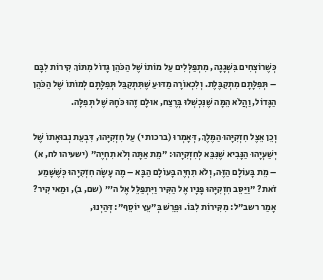כְּשֶׁרוֹצְחִים בִּשְׁגָגָה, מִתְפַּלְּלִים עַל מוֹתוֹ שֶׁל הַכֹּהֵן גָּדוֹל מִתּוֹךְ קִירוֹת לִבָּם – תְּפִלָּתָם מִתְקַבֶּלֶת. וְלִכְאוֹרָה מַדּוּעַ שֶׁתִּתְקַבֵּל תְּפִלָּתָם לְמוֹתוֹ שֶׁל הַכֹּהֵן הַגָּדוֹל, וַהֲלֹא הֵמָּה שֶׁנִּכְשְׁלוּ בְּרֶצַח, אוּלָם זֶהוּ כֹּחָהּ שֶׁל תְּפִלָּה.

וְכֵן אֵצֶל חִזְקִיָּהוּ הַמֶּלֶךְ, דְּאָמְרוּ (ברכות י) עַל חִזְקִיָּהוּ, דִּבְעֵת נְבוּאָתוֹ שֶׁל יְשַׁעְיָהוּ הַנָּבִיא שֶׁנִּבֵּא לְחִזְקִיָהוּ: "מֵת אַתָּה וְלֹא תִחְיֶה" (ישעיהו לח, א) – מֵת בָּעוֹלָם הַזֶּה, וְלֹא תִחְיֶה בָּעוֹלָם הַבָּא – מֶה עָשָׂה חִזְקִיָהוּ כְּשֶׁשָּׁמַע זֹאת? "וַיַּסֵּב חִזְקִיָּהוּ פָּנָיו אֶל הַקִּיר וַיִּתְפַּלֵּל אֶל ה'" (שם, ב), וּמַאי קִיר? אָמַר רשב"ל: מִקִּירוֹת לִבּוֹ. וּפֵרֵשׁ בְּ"עֵץ יוֹסֵף": דְּהַיְנוּ,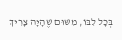בְּכָל לִבּוֹ, מִשּׁוּם שֶׁהָיָה צָרִיךְ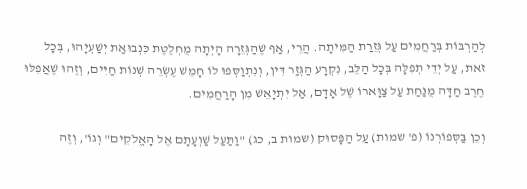לְהַרְבּוֹת בְּרַחֲמִים עַל גְּזֵרַת הַמִּיתָה. הֲרֵי, אַף שֶׁהַגְּזֵרָה הָיְתָה מֻחְלֶטֶת כִּנְבוּאַת יְשַׁעְיָהוּ, בְּכָל זֹאת, עַל יְדֵי תְפִלָּה בְּכָל הַלֵּב, נִקְרָע הַגְּזַר דִּין, וְנִתְוַסְּפוּ לוֹ חָמֵשׁ עֶשְׂרֵה שְׁנוֹת חַיִּים, וְזֶהוּ שֶׁאֲפִלּוּ חֶרֶב חַדָּה מֻנַּחַת עַל צַוָּארוֹ שֶׁל אָדָם, אַל יִתְיָאֵשׁ מִן הָרַחֲמִים.

וְכֵן בַּסְּפוֹרְנוֹ (פ' שמות) עַל הַפָּסוּק (שמות ב, כג) "וַתַּעַל שַׁוְעָתָם אֶל הָאֱלֹקִים" וְגוֹ', וְזֶה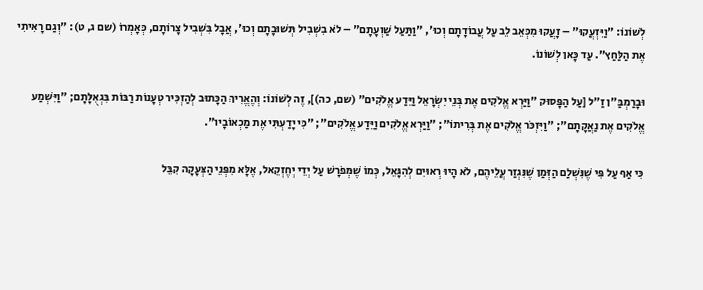לְשׁוֹנוֹ: "וַיִּזְעֲקוּ" – זָעֲקוּ מִכְּאֵב לֵב עַל עֲבוֹדָתָם וְכוּ', "וַתַּעַל שַׁוְעָתָם" – לֹא בִשְׁבִיל תְּשׁוּבָתָם וְכוּ', אֲבָל בִּשְׁבִיל צָרוֹתָם, כְּאָמְרוֹ (שם ג, ט): "וְגַם רָאִיתִי אֶת הַלַּחַץ". עַד כָּאן לְשׁוֹנוֹ.

וּבָרַמְבַּ"ן זַ"ל [עַל הַפָּסוּק "וַיַּרְא אֱלֹקִים אֶת בְּנֵי יִשְׂרָאֵל וַיֵּדַע אֱלֹקִים" (שם, כה)], זֶה לְשׁוֹנוֹ: וְהֶאֱרִיךְ הַכָּתוּב לְהַזְכִּיר טְעָנוֹת רַבּוֹת בִּגְאֻלָּתָם; "וַיִּשְׁמַע אֱלֹקִים אֶת נַאֲקָתָם"; "וַיִּזְכֹּר אֱלֹקִים אֶת בְּרִיתוֹ"; "וַיַּרְא אֱלֹקִים וַיֵּדַע אֱלֹקִים"; "כִּי יָדַעְתִּי אֶת מַכְאוֹבָיו".

כִּי אַף עַל פִּי שֶׁנִּשְׁלַם הַזְּמַן שֶׁנִּגְזַר עֲלֵיהֶם, לֹא הָיוּ רְאוּיִם לְהִגָּאֵל, כְּמוֹ שֶׁמְּפֹרָשׁ עַל יְדֵי יְחֶזְקֵאל, אֶלָּא מִפְּנֵי הַצְּעָקָה קִבֵּל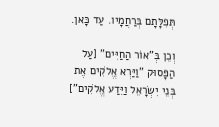תְּפִלָּתָם בְּרַחֲמָיו. עַד כָּאן.

וְכֵן בְּ"אוֹר הַחַיִּים" [עַל הַפָּסוּק "וַיַּרְא אֱלֹקִים אֶת בְּנֵי יִשְׂרָאֵל וַיֵּדַע אֱלֹקִים"]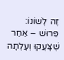זֶה לְשׁוֹנוֹ: פֵּרוּשׁ – אַחַר שֶׁצָּעֲקוּ וְעָלְתָה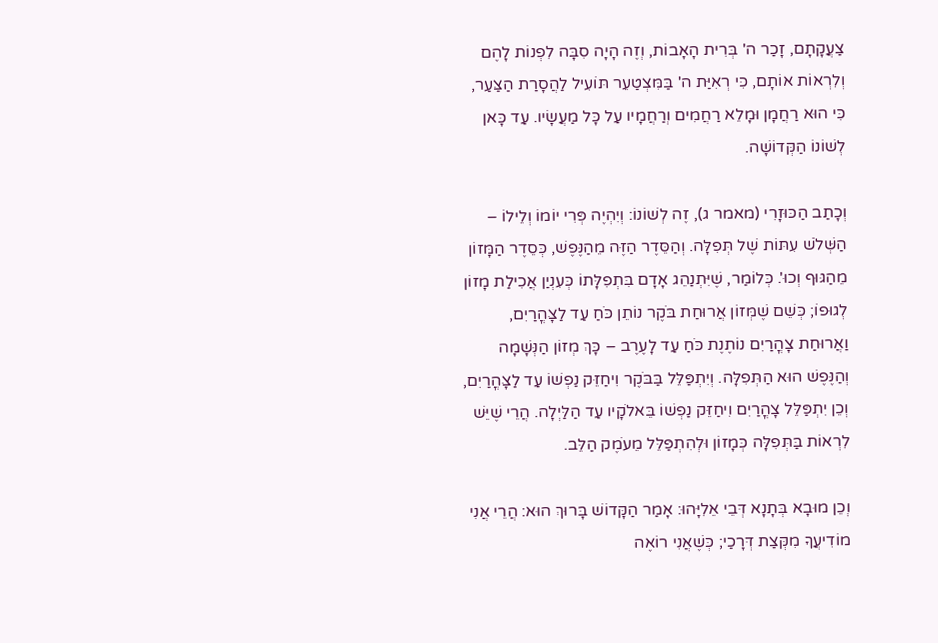צַעֲקָתָם, זָכַר ה' בְּרִית הָאָבוֹת, וְזֶה הָיָה סִבָּה לִפְנוֹת לָהֶם וְלִרְאוֹת אוֹתָם, כִּי רְאִיַּת ה' בַּמִּצְטַעֵר תּוֹעִיל לַהֲסָרַת הַצַּעַר, כִּי הוּא רַחֲמָן וּמָלֵא רַחֲמִים וְרַחֲמָיו עַל כָּל מַעֲשָׂיו. עַד כָּאן לְשׁוֹנוֹ הַקְּדוֹשָׁה.

וְכָתַב הַכּוּזָרִי (מאמר ג), זֶה לְשׁוֹנוֹ: וְיִהְיֶה פְּרִי יוֹמוֹ וְלֵילוֹ – הַשְּׁלֹשׁ עִתּוֹת שֶׁל תְּפִלָּה. וְהַסֵּדֶר הַזֶּה מֵהַנֶּפֶשׁ, כְּסֵדֶר הַמָּזוֹן מֵהַגּוּף וְכוּ'. כְּלוֹמַר, שֶׁיִּתְנַהֵג אָדָם בִּתְפִלָּתוֹ כְּעִנְיַן אֲכִילַת מָזוֹן לְגוּפוֹ; כְּשֵׁם שֶׁמְּזוֹן אֲרוּחַת בֹּקֶר נוֹתֵן כֹּחַ עַד לַצָּהֳרַיִם, וַאֲרוּחַת צָהֳרַיִם נוֹתֶנֶת כֹּחַ עַד לָעֶרֶב – כָּךְ מְזוֹן הַנְּשָׁמָה וְהַנֶּפֶשׁ הוּא הַתְּפִלָּה. וְיִתְפַּלֵּל בַּבֹּקֶר וִיחַזֵּק נַפְשׁוֹ עַד לַצָּהֳרַיִם, וְכֵן יִתְפַּלֵּל צָהֳרַיִם וִיחַזֵּק נַפְשׁוֹ בֵּאלֹקָיו עַד הַלַּיְלָה. הֲרֵי שֶׁיֵּשׁ לִרְאוֹת בַּתְּפִלָּה כְּמָזוֹן וּלְהִתְפַּלֵּל מֵעֹמֶק הַלֵּב.

וְכֵן מוּבָא בְּתָנָא דְּבֵי אֵלִיָּהוּ: אָמַר הַקָּדוֹשׁ בָּרוּךְ הוּא: הֲרֵי אֲנִי מוֹדִיעֲךָ מִקְּצַת דְּרָכַי; כְּשֶׁאֲנִי רוֹאֶה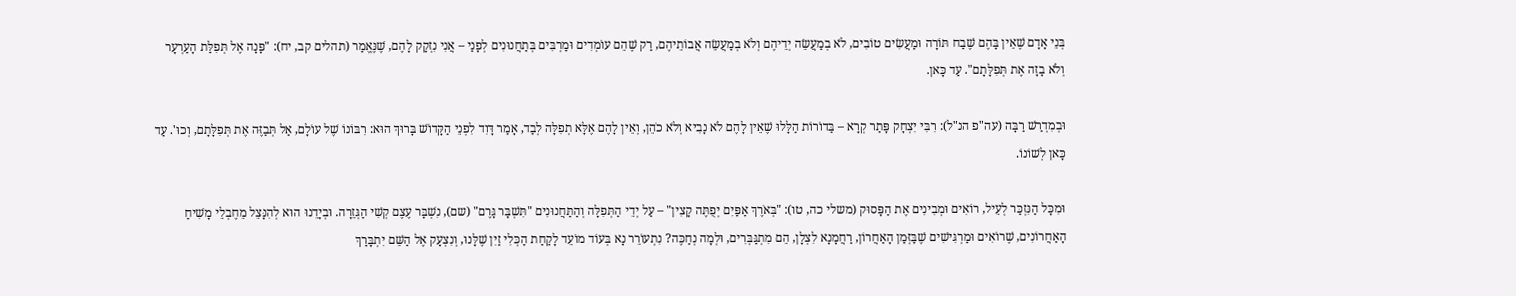בְּנֵי אָדָם שֶׁאֵין בָּהֶם שֶׁבַח תּוֹרָה וּמַעֲשִׂים טוֹבִים, לֹא בְמַעֲשֵׂה יְדֵיהֶם וְלֹא בְמַעֲשֵׂה אֲבוֹתֵיהֶם, רַק שֶׁהֵם עוֹמְדִים וּמַרְבִּים בְּתַחֲנוּנִים לְפָנַי – אֲנִי נִזְקָק לָהֶם, שֶׁנֶּאֱמַר (תהלים קב, יח): "פָּנָה אֶל תְּפִלַּת הָעַרְעָר וְלֹא בָזָה אֶת תְּפִלָּתָם". עַד כָּאן.

וּבְמִדְרַשׁ רַבָּה (עה"פ הנ"ל): רִבִּי יִצְחָק פָּתַר קְרָא – בַּדוֹרוֹת הַלָּלוּ שֶׁאֵין לָהֶם לֹא נָבִיא וְלֹא כֹהֵן, וְאֵין לָהֶם אֶלָּא תְפִלָּה לְבַד, אָמַר דָּוִד לִפְנֵי הַקָּדוֹשׁ בָּרוּךְ הוּא: רִבּוֹנוֹ שֶׁל עוֹלָם, אַל תְּבַזֶּה אֶת תְּפִלָּתָם, וְכוּ'. עַד כָּאן לְשׁוֹנוֹ.

וּמִכָּל הַנִּזְכַּר לְעֵיל, רוֹאִים וּמְבִינִים אֶת הַפָּסוּק (משלי כה, טו): "בְּאֹרֶךְ אַפַּיִם יְפֻתֶּה קָצִין" – עַל יְדֵי הַתְּפִלָּה וְהַתַּחֲנוּנִים "תִּשְׁבָּר גָּרֶם" (שם), נִשְׁבָּר עֶצֶם קְשִׁי הַגְּזֵרָה. וּבְיָדֵנוּ הוּא לְהִנָּצֵל מֵחֶבְלֵי מָשִׁיחַ הָאַחֲרוֹנִים, שֶׁרוֹאִים וּמַרְגִּישִׁים שֶׁבַּזְּמַן הָאַחֲרוֹן, רַחֲמָנָא לִצְלָן, הֵם מִתְגַּבְּרִים, וּלְמָה נְחַכֶּה? נִתְעוֹרֵר נָא בְּעוֹד מוֹעֵד לָקַחַת הַכְּלִי זַיִן שֶׁלָּנוּ, וְנִצְעָק אֶל הַשֵּׁם יִתְבָּרַךְ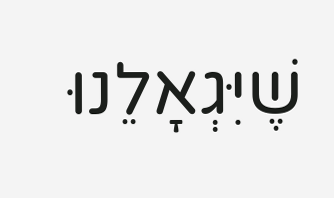שֶׁיִּגְאָלֵנוּ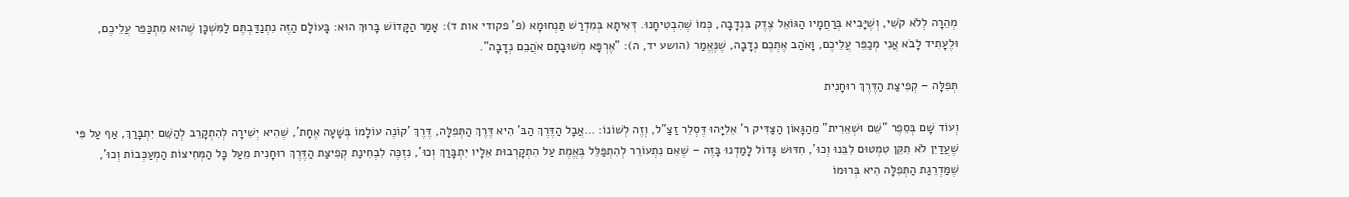מְהֵרָה לְלֹא קֹשִׁי, וְשֶׁיָּבִיא בְּרַחֲמָיו הַגּוֹאֵל צֶדֶק בִּנְדָבָה, כְּמוֹ שֶׁהִבְטִיחָנוּ. דְּאִיתָא בְּמִדְרַשׁ תַּנְחוּמָא (פ' פקודי אות ד): אָמַר הַקָּדוֹשׁ בָּרוּךְ הוּא: בָּעוֹלָם הַזֶּה נִתְנַדַּבְתֶּם לַמִּשְׁכָּן שֶׁהוּא מִתְכַּפֵּר עֲלֵיכֶם, וּלֶעָתִיד לָבֹא אֲנִי מְכַפֵּר עֲלֵיכֶם, וָאֹהַב אֶתְכֶם נְדָבָה, שֶׁנֶּאֱמַר (הושע יד, ה): "אֶרְפָּא מְשׁוּבָתָם אֹהֲבֵם נְדָבָה".

תְּפִלָּה – קְפִיצַת הַדֶּרֶךְ רוּחָנִית

וְעוֹד שָׁם בְּסֵפֶר "שֵׁם וּשְׁאֵרִית" מֵהַגָּאוֹן הַצַּדִּיק ר' אֵלִיָּהוּ דֶּסְלֵר זַצַ"ל, וְזֶה לְשׁוֹנוֹ: …אֲבָל הַדֶּרֶךְ הַבּ' הִיא דֶּרֶךְ הַתְּפִלָּה, דֶּרֶךְ 'קוֹנֶה עוֹלָמוֹ בְּשָׁעָה אֶחָת', שֶׁהִיא יְשִׁירָה לְהִתְקָרֵב לְהַשֵּׁם יִתְבָּרַךְ, אַף עַל פִּי שֶׁעֲדַיִן לֹא תִקֵּן טִמְטוּם לִבֵּנוּ וְכוּ', חִדּוּשׁ גָּדוֹל לָמַדְנוּ בָּזֶה – שֶׁאִם נִתְעוֹרֵר לְהִתְפַּלֵּל בֶּאֱמֶת עַל הִתְקָרְבוּת אֵלָיו יִתְבָּרַךְ וְכוּ', נִזְכֶּה לִבְחִינַת קְפִיצַת הַדֶּרֶךְ רוּחָנִית מֵעַל כָּל הַמְּחִיצוֹת הַמְעַכְּבוֹת וְכוּ', שֶׁמַּדְרֵגַת הַתְּפִלָּה הִיא בְּרוּמוֹ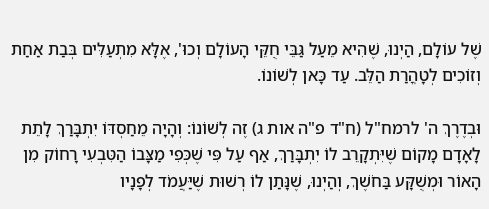שֶׁל עוֹלָם, הַיְנוּ, שֶׁהִיא מֵעַל גַּבֵּי חֻקֵּי הָעוֹלָם וְכוּ', אֶלָּא מִתְעַלִּים בְּבַת אַחַת וְזוֹכִים לְטָהֳרַת הַלֵּב. עַד כָּאן לְשׁוֹנוֹ.

וּבְדֶרֶךְ ה' לרמח"ל (ח"ד פ"ה אות ג) זֶה לְשׁוֹנוֹ: וְהָיָה מֵחַסְדּוֹ יִתְבָּרַךְ לָתֵת לָאָדָם מָקוֹם שֶׁיִּתְקָרֵב לוֹ יִתְבָּרַךְ, אַף עַל פִּי שֶׁכְּפִי מַצָּבוֹ הַטִּבְעִי רָחוֹק מִן הָאוֹר וּמְשֻׁקָּע בַּחֹשֶׁךְ, וְהַיְנוּ, שֶׁנָּתַן לוֹ רְשׁוּת שֶׁיַּעֲמֹד לְפָנָיו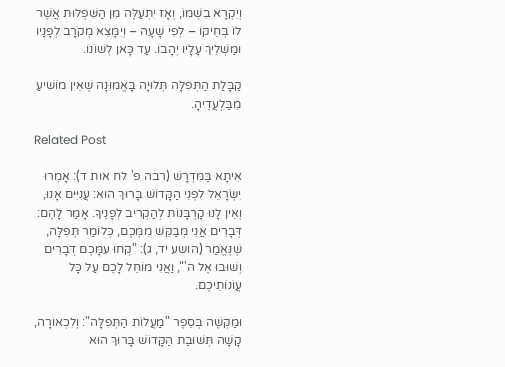וְיִקְרָא בִשְׁמוֹ, וְאָז יִתְעַלֶּה מִן הַשִּׁפְלוּת אֲשֶׁר לוֹ בְּחֵיקוֹ – לְפִי שָׁעָה – וְיִמָּצֵא מְקֹרָב לְפָנָיו וּמַשְׁלִיךְ עָלָיו יְהָבוֹ. עַד כָּאן לְשׁוֹנוֹ.

קַבָּלַת הַתְּפִלָּה תְּלוּיָה בָּאֱמוּנָה שֶׁאֵין מוֹשִׁיעַ מִבַּלְעֲדֶיהָ.

Related Post

אִיתָא בַּמִּדְרָשׁ (רבה פ' לח אות ד): אָמְרוּ יִשְׂרָאֵל לִפְנֵי הַקָּדוֹשׁ בָּרוּךְ הוּא: עֲנִיִּים אָנוּ, וְאֵין לָנוּ קָרְבָּנוֹת לְהַקְרִיב לְפָנֶיךָ. אָמַר לָהֶם: דְּבָרִים אֲנִי מְבַקֵּשׁ מִמְּכֶם, כְּלוֹמַר תְּפִלָּה, שֶׁנֶּאֱמַר (הושע יד, ג): "קְחוּ עִמָּכֶם דְּבָרִים וְשׁוּבוּ אֶל ה'", וַאֲנִי מוֹחֵל לָכֶם עַל כָּל עֲוֹנוֹתֵיכֶם.

וּמַקְשֶׁה בְּסֵפֶר "מַעֲלוֹת הַתְּפִלָּה": וְלִכְאוֹרָה, קָשָׁה תְּשׁוּבַת הַקָּדוֹשׁ בָּרוּךְ הוּא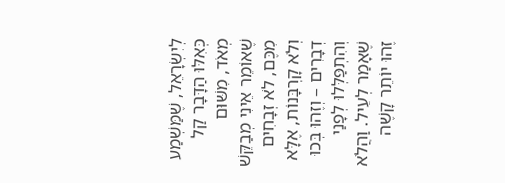לְיִשְׂרָאֵל, שֶׁמַּשְׁמַע כְּאִלּוּ הַדָּבָר קַל מְאֹד, מִשּׁוּם שֶׁאוֹמֵר אֵינִי מְבַקֵּשׁ מִכֶּם, לֹא זְבָחִים וְלֹא קָרְבָּנוֹת, אֶלָּא דְבָרִים – וְזֶהוּ בְּכוּ וְהִתְפַּלְּלוּ לְפָנַי שֶׁאָמַר לְעֵיל. וַהֲלֹא זֶהוּ יוֹתֵר קָשֶׁה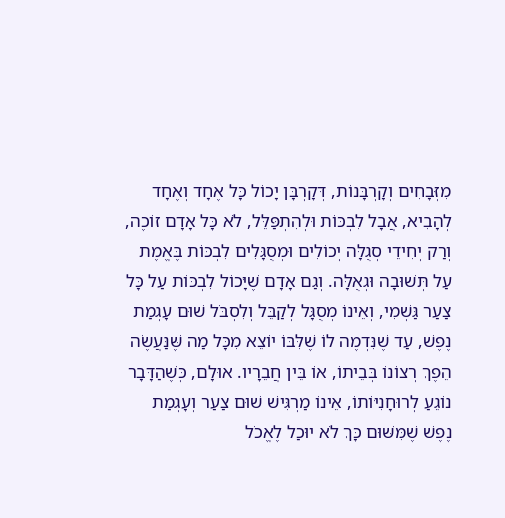מִזְּבָחִים וְקָרְבָּנוֹת, דְּקָרְבָּן יָכוֹל כָּל אֶחָד וְאֶחָד לְהָבִיא, אֲבָל לִבְכּוֹת וּלְהִתְפַּלֵּל, לֹא כָּל אָדָם זוֹכֶה, וְרַק יְחִידֵי סְגֻלָּה יְכוֹלִים וּמְסֻגָּלִים לִבְכּוֹת בֶּאֱמֶת עַל תְּשׁוּבָה וּגְאֻלָּה. וְגַם אָדָם שֶׁיָּכוֹל לִבְכּוֹת עַל כָּל צַעַר גַּשְׁמִי, וְאֵינוֹ מְסֻגָּל לְקַבֵּל וְלִסְבֹּל שׁוּם עָגְמַת נֶפֶשׁ, עַד שֶׁנִּדְמֶה לוֹ שֶׁלִּבּוֹ יוֹצֵא מִכָּל מַה שֶּׁנַּעֲשֶׂה הֵפֶךְ רְצוֹנוֹ בְּבֵיתוֹ, אוֹ בֵּין חֲבֵרָיו. אוּלָם, כְּשֶׁהַדָּבָר נוֹגֵעַ לְרוּחָנִיּוֹתוֹ, אֵינוֹ מַרְגִּישׁ שׁוּם צַעַר וְעָגְמַת נֶפֶשׁ שֶׁמִּשּׁוּם כָּךְ לֹא יוּכַל לֶאֱכֹל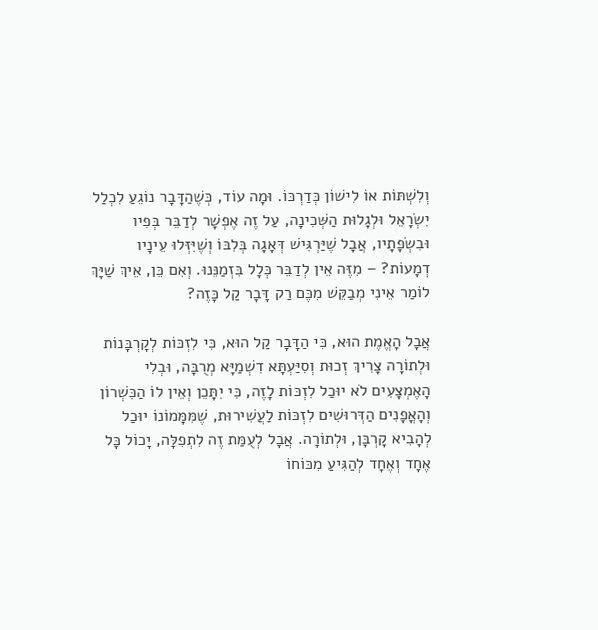וְלִשְׁתּוֹת אוֹ לִישׁוֹן כְּדַרְכּוֹ. וּמָה עוֹד, כְּשֶׁהַדָּבָר נוֹגֵעַ לִכְלַל יִשְׂרָאֵל וּלְגָלוּת הַשְּׁכִינָה, עַל זֶה אֶפְשָׁר לְדַבֵּר בְּפִיו וּבִשְׂפָתָיו, אֲבָל שֶׁיַּרְגִּישׁ דְּאָגָה בְּלִבּוֹ וְשֶׁיִּזְּלוּ עֵינָיו דְמָעוֹת? – מִזֶּה אֵין לְדַבֵּר כְּלָל בִּזְמַנֵּנוּ. וְאִם כֵּן, אֵיךְ שַׁיָּךְ לוֹמַר אֵינִי מְבַקֵּשׁ מִכֶּם רַק דָּבָר קַל כָּזֶה?

אֲבָל הָאֱמֶת הוּא, כִּי הַדָּבָר קַל הוּא, כִּי לִזְכּוֹת לְקָרְבָּנוֹת וּלְתוֹרָה צָרִיךְ זְכוּת וְסִיַּעְתָּא דִשְׁמַיָּא מְרֻבָּה, וּבְלִי הָאֶמְצָעִים לֹא יוּכַל לִזְכּוֹת לָזֶה, כִּי יִתָּכֵן וְאֵין לוֹ הַכִּשְׁרוֹן וְהָאֳפָנִים הַדְּרוּשִׁים לִזְכּוֹת לַעֲשִׁירוּת, שֶׁמִּמָּמוֹנוֹ יוּכַל לְהָבִיא קָרְבָּן, וּלְתוֹרָה. אֲבָל לְעֻמַּת זֶה לִתְפִלָּה, יָכוֹל כָּל אֶחָד וְאֶחָד לְהַגִּיעַ מִכּוֹחוֹ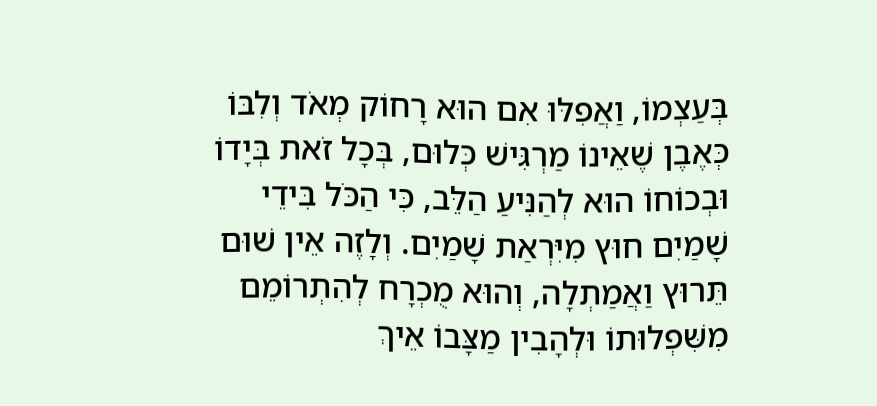בְּעַצְמוֹ, וַאֲפִלּוּ אִם הוּא רָחוֹק מְאֹד וְלִבּוֹ כְּאֶבֶן שֶׁאֵינוֹ מַרְגִּישׁ כְּלוּם, בְּכָל זֹאת בְּיָדוֹ וּבְכוֹחוֹ הוּא לְהַנִּיעַ הַלֵּב, כִּי הַכֹּל בִּידֵי שָׁמַיִם חוּץ מִיִּרְאַת שָׁמַיִם. וְלָזֶה אֵין שׁוּם תֵּרוּץ וַאֲמַתְלָה, וְהוּא מֻכְרָח לְהִתְרוֹמֵם מִשִּׁפְלוּתוֹ וּלְהָבִין מַצָּבוֹ אֵיךְ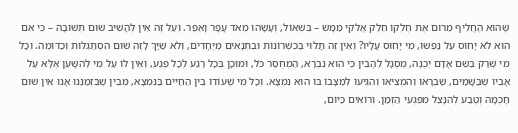שֶׁהוּא הֶחֱלִיף מֵרוּם אֶת חֶלְקוֹ חֵלֶק אֱלֹקִי מַמָּשׁ – בִּשְׁאוֹל, וְעָשָׂהוּ מְאֹד עָפָר וָאֵפֶר. וְעַל זֶה אֵין לְהָשִׁיב שׁוּם תְּשׁוּבָה – כִּי אִם הוּא לֹא יָחוּס עַל נַפְשׁוֹ, מִי יָחוּס עָלָיו? וְאֵין זֶה תָּלוּי בְּכִשְׁרוֹנוֹת וּבִתְנָאִים מְיֻחָדִים, וְלֹא שַׁיָּךְ לָזֶה שׁוּם הִסְתַּגְּלוּת וְכַדּוֹמֶה. וְכָל מִי שֶׁרַק בְּשֵׁם אָדָם יְכֻנֶּה, מְסֻגָּל לְהָבִין כִּי הוּא נִבְרָא, הַמְחֻסַּר כֹּל, וּמוּכָן בְּכָל רֶגַע לְכָל פֶּגַע, וְאֵין לוֹ עַל מִי לְהִשָּׁעֵן אֶלָּא עַל אָבִיו שֶׁבַּשָּׁמַיִם, שֶׁבְּרָאוֹ וְהִמְצִיאוֹ וְהִגִּיעוֹ לְמַצָּבוֹ בּוֹ הוּא נִמְצָא. וְכָל מִי שֶׁעוֹדוֹ בֵּין הַחַיִּים בַּנִּמְצָא, מֵבִין שֶׁבִּזְמַנֵּנוּ אָנוּ אֵין שׁוּם חָכְמָה וְטֶבַע לְהִנָּצֵל מִפִּגְעֵי הַזְּמַן. וְרוֹאִים כַּיּוֹם,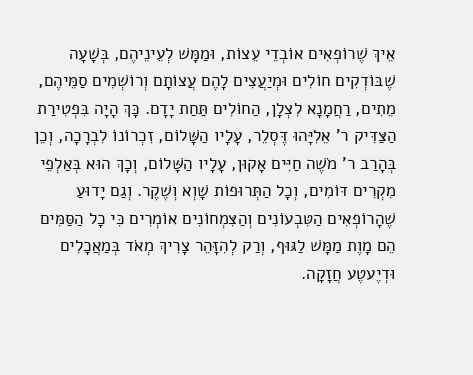אֵיךְ שֶׁרוֹפְאִים אוֹבְדֵי עֵצוֹת, וּמַמָּשׁ לְעֵינֵיהֶם, בְּשָׁעָה שֶׁבּוֹדְקִים חוֹלִים וּמְיַעֲצִים לָהֶם עֲצוֹתָם וְרוֹשְׁמִים סַמֵּיהֶם, מֵתִים, רַחֲמָנָא לִצְלָן, הַחוֹלִים תַּחַת יָדָם. כָּךְ הָיָה בִּפְטִירַת הַצַּדִּיק ר' אֵלִיָּהוּ דֶּסְלֵר, עָלָיו הַשָּׁלוֹם, זִכְרוֹנוֹ לִבְרָכָה, וְכֵן בְּהָרַב ר' מֹשֶׁה חַיִּים אָקוּן, עָלָיו הַשָּׁלוֹם, וְכָךְ הוּא בְּאַלְפֵי מִקְרִים דּוֹמִים, וְכָל הַתְּרוּפוֹת שָׁוְא וְשֶׁקֶר. וְגַם יָדוּעַ שֶׁהָרוֹפְאִים הַטִּבְעוֹנִים וְהַצִּמְחוֹנִים אוֹמְרִים כִּי כָל הַסַּמִּים הֵם מָוֶת מַמָּשׁ לַגּוּף, וְרַק לְהִזָּהֵר צָרִיךְ מְאֹד בְּמַאֲכָלִים וּדְיֶעטֶע חֲזָקָה.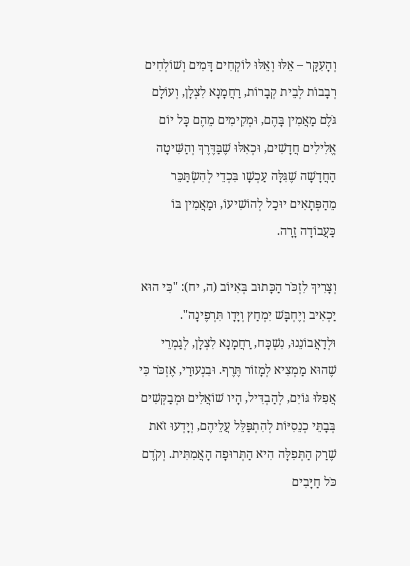וְהָעִקָּר – אֵלּוּ וְאֵלּוּ לוֹקְחִים דָּמִים וְשׁוֹלְחִים רְבָבוֹת לְבֵית קְבָרוֹת, רַחֲמָנָא לִצְלָן, וְעוֹלָם גֹּלֶם מַאֲמִין בָּהֶם, וּמְקִימִים מֵהֶם כָּל יוֹם אֱלִילִים חֲדָשִׁים, וּכְאִלּוּ שֶׁבַּדֶּרֶךְ וְהַשִּׁיטָה הַחֲדָשָׁה שֶׁגִּלָּה עַכְשָׁו בִּכְדֵי לְהִשְׂתַּכֵּר מֵהַפְּתָאִים יוּכַל לְהוֹשִׁיעוֹ, וּמַאֲמִין בּוֹ כַּעֲבוֹדָה זָרָה.

וְצָרִיךְ לִזְכֹּר הַכָּתוּב בְּאִיּוֹב (ה, יח): "כִּי הוּא יַכְאִיב וְיֶחְבָּשׁ יִמְחַץ וְיָדָו תִּרְפֶינָה". וּלְדַאֲבוֹנֵנוּ, נִשְׁכָּח, רַחֲמָנָא לִצְלָן, לְגַמְרֵי שֶׁהוּא מַמְצִיא לְמָזוֹר תֶּרֶף. וּבִנְעוּרַי, אֶזְכֹּר כִּי אֲפִלּוּ גּוֹיִם, לְהַבְדִּיל, הָיו שׁוֹאֲלִים וּמְבַקְּשִׁים בְּבָתֵּי כְנֵסִיּוֹת לְהִתְפַּלֵּל עֲלֵיהֶם, וְיָדְעוּ זֹאת שֶׁרַק הַתְּפִלָּה הִיא הַתְּרוּפָה הָאֲמִתִּית. וְקֹדֶם כֹּל חַיָּבִים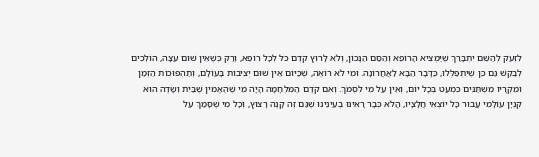לִזְעֹק לְהַשֵּׁם יִתְבָּרַךְ שֶׁיַּמְצִיא הָרוֹפֵא וְהַסַּם הַנָּכוֹן, וְלֹא לָרוּץ קֹדֶם כֹּל לְכָל רוֹפֵא, וְרַק כְּשֶׁאֵין שׁוּם עֵצָה, הוֹלְכִים לְבַקֵּשׁ גַּם כֵּן שֶׁיִּתְפַּלְּלוּ, כַּדָּבָר הַבָּא לַאֲחֲרוֹנָה. וּמִי לֹא רוֹאֶה, שֶׁכַּיּוֹם אֵין שׁוּם יְצִיבוּת בָּעוֹלָם, וְתַהְפּוּכוֹת הַזְּמַן וּמִקְרָיו מִשְׁתַּנִּים כִּמְעַט בְּכָל יוֹם, וְאֵין עַל מִי לִסְמֹךְ. וְאִם קֹדֶם הַמִּלְחָמָה הָיָה מִי שֶׁהֶאֱמִין שֶׁבַּיִת וְשָׂדֶה הוּא קִנְיָן עוֹלָמִי עֲבוּר כָּל יוֹצְאֵי חֲלָצָיו, הֲלֹא כְּבָר רָאִינוּ בְעֵינֵינוּ שֶׁגַּם זֶה קָנֶה רָצוּץ, וְכָל מִי שֶׁסָּמַךְ עַל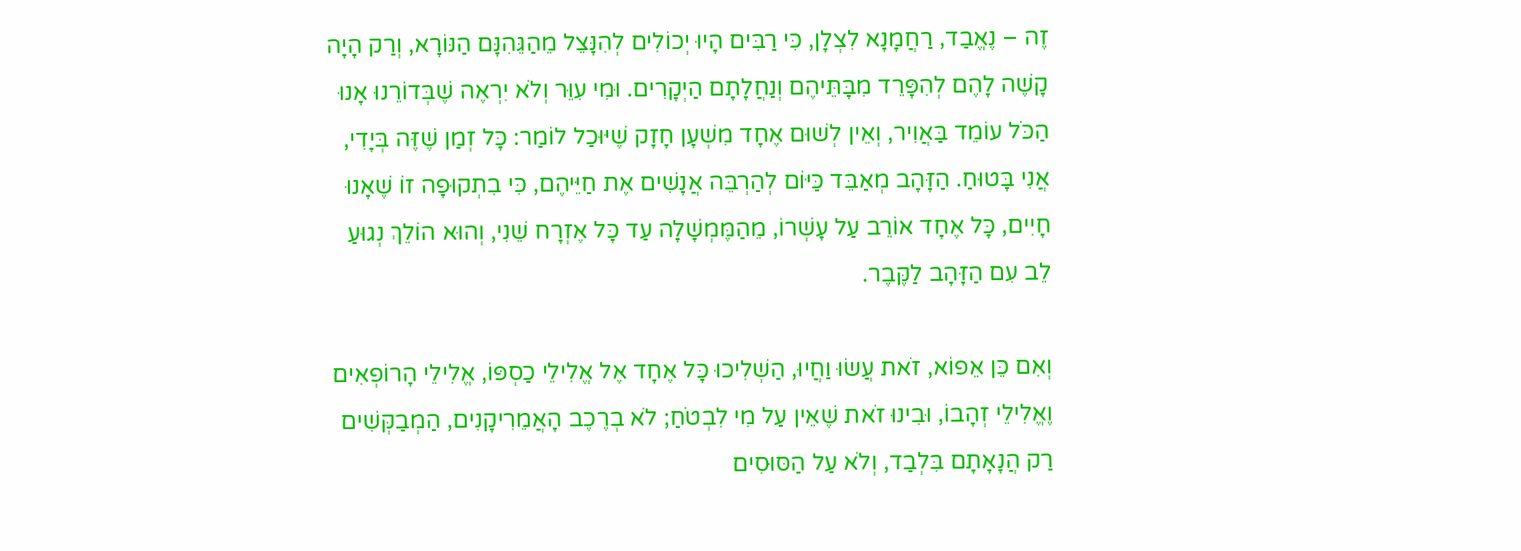זֶה – נֶאֱבַד, רַחֲמָנָא לִצְלָן, כִּי רַבִּים הָיוּ יְכוֹלִים לְהִנָּצֵל מֵהַגֵּהִנָּם הַנּוֹרָא, וְרַק הָיָה קָשֶׁה לָהֶם לְהִפָּרֵד מִבָּתֵּיהֶם וְנַחֲלָתָם הַיְקָרִים. וּמִי עִוֵּר וְלֹא יִרְאֶה שֶׁבְּדוֹרֵנוּ אָנוּ הַכֹּל עוֹמֵד בַּאֲוִיר, וְאֵין לְשׁוּם אֶחָד מִשְׁעָן חָזָק שֶׁיּוּכַל לוֹמַר: כָּל זְמַן שֶׁזֶּה בְּיָדִי, אֲנִי בָּטוּחַ. הַזָּהָב מְאַבֵּד כַּיּוֹם לְהַרְבֵּה אֲנָשִׁים אֶת חַיֵּיהֶם, כִּי בִתְקוּפָה זוֹ שֶׁאָנוּ חָיִים, כָּל אֶחָד אוֹרֵב עַל עָשְׁרוֹ, מֵהַמֶּמְשָׁלָה עַד כָּל אֶזְרָח שֵׁנִי, וְהוּא הוֹלֵךְ נְגוּעַ לֵב עִם הַזָּהָב לַקֶּבֶר.

וְאִם כֵּן אֵפוֹא, זֹאת עֲשׂוּ וַחֲיוּ, הַשְׁלִיכוּ כָּל אֶחָד אֶל אֱלִילֵי כַסְפּוֹ, אֱלִילֵי הָרוֹפְאִים וֶאֱלִילֵי זְהָבוֹ, וּבִינוּ זֹאת שֶׁאֵין עַל מִי לִבְטֹחַ; לֹא בְרֶכֶב הָאֲמֵרִיקָנִים, הַמְבַקְּשִׁים רַק הֲנָאָתָם בִּלְבַד, וְלֹא עַל הַסּוּסִים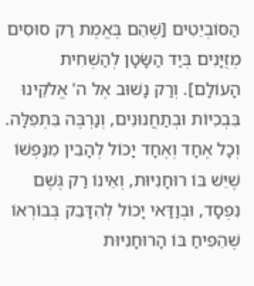הַסּוֹבְיֵטִים [שֶׁהֵם בֶּאֱמֶת רַק סוּסִים מְזֻיָּנִים בְּיַד הַשָּׂטָן לְהַשְׁחִית הָעוֹלָם]. וְרַק נָשׁוּב אֶל ה' אֱלֹקֵינוּ בִּבְכִיּוֹת וּבְתַחֲנוּנִים, וְנַרְבֶּה בִּתְפִלָּה. וְכָל אֶחָד וְאֶחָד יָכוֹל לְהָבִין מִנַּפְשׁוֹ שֶׁיֵּשׁ בּוֹ רוּחָנִיּוּת, וְאֵינוֹ רַק גֶּשֶׁם נִפְסָד, וּבְוַדַּאי יָכוֹל לְהִדָּבֵק בְּבוֹרְאוֹ שֶׁהֵפִיחַ בּוֹ הָרוּחָנִיּוּת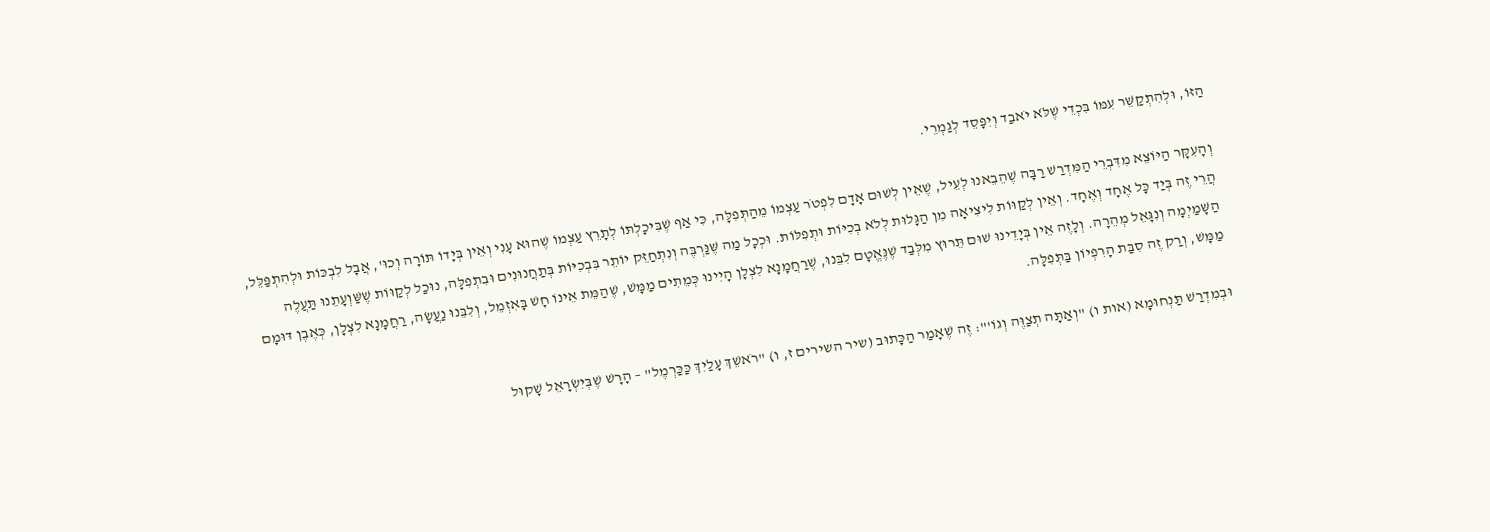הַזּוֹ, וּלְהִתְקַשֵּׁר עִמּוֹ בִּכְדֵי שֶׁלֹּא יֹאבַד וְיִפָּסֵד לְגַמְרֵי.

וְהָעִקָּר הַיּוֹצֵא מִדִּבְרֵי הַמִּדְרַשׁ רַבָּה שֶׁהֵבֵאנוּ לְעֵיל, שֶׁאֵין לְשׁוּם אָדָם לִפְטֹר עַצְמוֹ מֵהַתְּפִלָּה, כִּי אַף שֶׁבִּיכָלְתּוֹ לְתָרֵץ עַצְמוֹ שֶׁהוּא עָנִי וְאֵין בְּיָדוֹ תּוֹרָה וְכוּ', אֲבָל לִבְכּוֹת וּלְהִתְפַּלֵּל, הֲרֵי זֶה בְּיַד כָּל אֶחָד וְאֶחָד. וְאֵין לְקַוּוֹת לִיצִיאָה מִן הַגָּלוּת לְלֹא בְכִיּוֹת וּתְפִלּוֹת. וּכְכָל מַה שֶּׁנַּרְבֶּה וְנִתְחַזֵּק יוֹתֵר בִּבְכִיּוֹת בְּתַחֲנוּנִים וּבִתְפִלָּה, נוּכַל לְקַוּוֹת שֶׁשַּׁוְעָתֵנוּ תַּעֲלֶה הַשָּׁמַיְמָה וְנִגָּאֵל מְהֵרָה. וְלָזֶה אֵין בְּיָדֵינוּ שׁוּם תֵּרוּץ מִלְּבַד שֶׁנֶּאֱטָם לִבֵּנוּ, שֶׁרַחֲמָנָא לִצְלָן הָיִינוּ כְּמֵתִים מַמָּשׁ, שֶׁהַמֵּת אֵינוֹ חָשׁ בָּאִזְמֵל, וְלִבֵּנוּ נַעֲשָׂה, רַחֲמָנָא לִצְלָן, כְּאֶבֶן דּוּמָם מַמָּשׁ, וְרַק זֶה סִבַּת הָרִפְיוֹן בַּתְּפִלָּה.

וּבְמִדְרַשׁ תַּנְחוּמָא (אות ו) "וְאַתָּה תְצַוֶּה וְגוֹ'": זֶה שֶׁאָמַר הַכָּתוּב (שיר השירים ז, ו) "רֹאשֵׁךְ עָלַיִךְ כַּכַּרְמֶל" – הָרָשׁ שֶׁבְּיִשְׂרָאֵל שָׁקוּל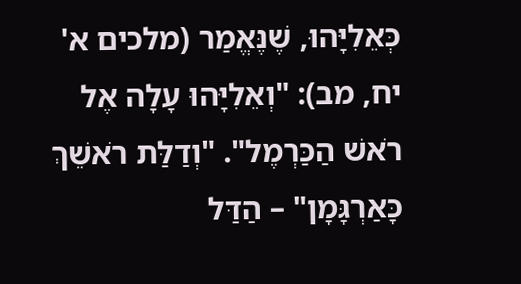כְּאֵלִיָּהוּ, שֶׁנֶּאֱמַר (מלכים א' יח, מב): "וְאֵלִיָּהוּ עָלָה אֶל רֹאשׁ הַכַּרְמֶל". "וְדַלַּת רֹאשֵׁךְ כָּאַרְגָּמָן" – הַדַּל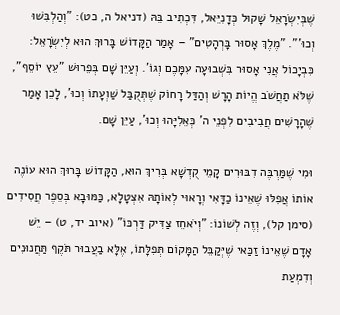שֶׁבְּיִשְׂרָאֵל שָׁקוּל כְּדָנִיֵּאל, דִּכְתִיב בֵּהּ (דניאל ה, כט): "וְהַלְבִּשׁוּ וְכוּ'". "מֶלֶךְ אָסוּר בָּרְהָטִים" – אָמַר הַקָּדוֹשׁ בָּרוּךְ הוּא לְיִשְׂרָאֵל: כִּבְיָכוֹל אֲנִי אָסוּר בִּשְׁבוּעָה עִמָּכֶם וְגוֹ'. וְעַיֵּן שָׁם בְּפֵרוּשׁ "עֵץ יוֹסֵף", שֶׁלֹּא תַחֲשֹׁב הֱיוֹת הָרָשׁ וְהַדַּל רָחוֹק שֶׁתְּקֻבַּל שַׁוְעָתוֹ וְכוּ', לָכֵן אָמַר שֶׁהָרָשִׁים חֲבִיבִים לִפְנֵי ה' כְּאֵלִיָּהוּ וְכוּ', עַיֵּן שָׁם.

וּמִי שֶׁמַּרְבֶּה דִבּוּרִים קָמֵי קֻדְשָׁא בְּרִיךְ הוּא, הַקָּדוֹשׁ בָּרוּךְ הוּא עוֹנֶה אוֹתוֹ אֲפִלּוּ שֶׁאֵינוֹ כַדָּאִי וְרָאוּי לְאוֹתָהּ אִצְטָלָא, כַּמּוּבָא בְּסֵפֶר חֲסִידִים (סימן קל), וְזֶה לְשׁוֹנוֹ: "וְיֹאחֵז צַדִּיק דַּרְכּוֹ" (איוב יד, ט) – יֵשׁ אָדָם שֶׁאֵינוֹ זַכַּאי שֶׁיְּקַבֵּל הַמָּקוֹם תְּפִלָּתוֹ, אֶלָּא בַעֲבוּר תֹּקֶף תַּחֲנוּנִים וְדִמְעַת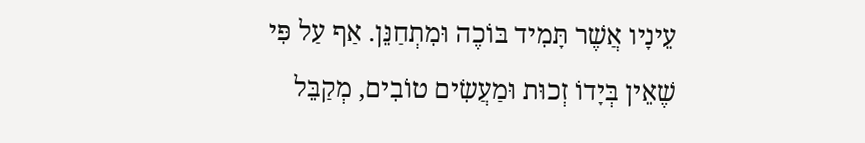עֵינָיו אֲשֶׁר תָּמִיד בּוֹכֶה וּמִתְחַנֵּן. אַף עַל פִּי שֶׁאֵין בְּיָדוֹ זְכוּת וּמַעֲשִׂים טוֹבִים, מְקַבֵּל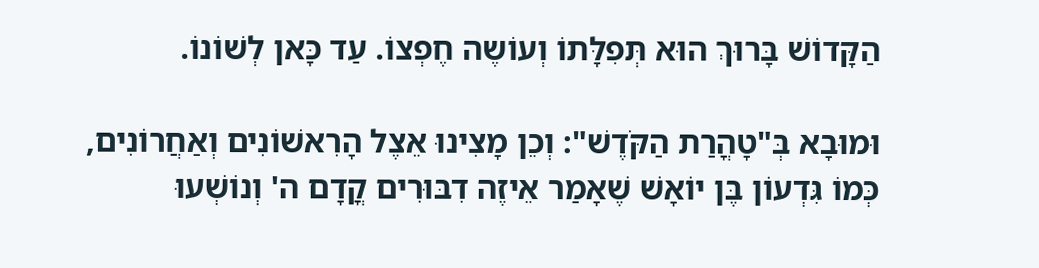הַקָּדוֹשׁ בָּרוּךְ הוּא תְּפִלָּתוֹ וְעוֹשֶה חֶפְצוֹ. עַד כָּאן לְשׁוֹנוֹ.

וּמוּבָא בְּ"טָהֳרַת הַקֹּדֶשׁ": וְכֵן מָצִינוּ אֵצֶל הָרִאשׁוֹנִים וְאַחֲרוֹנִים, כְּמוֹ גִּדְעוֹן בֶּן יוֹאָשׁ שֶׁאָמַר אֵיזֶה דִבּוּרִים קֳדָם ה' וְנוֹשְׁעוּ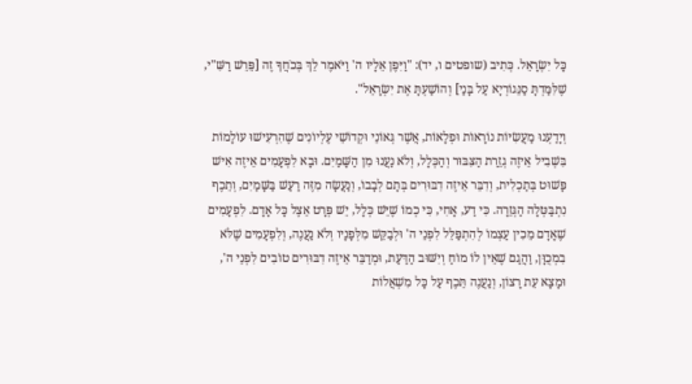כָּל יִשְׂרָאֵל. כְּתִיב (שופטים ו, יד): "וַיִּפֶן אֵלָיו ה' וַיֹּאמֶר לֵךְ בְּכֹחֲךָ זֶה [פֵּרֵשׁ רַשִּׁ"י, שֶׁלִּמַּדְתָּ סַנֵּגוֹרְיָא עַל בָּנַי] וְהוֹשַׁעְתָּ אֶת יִשְׂרָאֵל".

וְיָדַעְנוּ מַעֲשִׂיּוֹת נוֹרָאוֹת וּפְלָאוֹת, אֲשֶׁר גְּאוֹנֵי וּקְדוֹשֵׁי עֶלְיוֹנִים שֶׁהִרְעִישׁוּ עוֹלָמוֹת בִּשְׁבִיל אֵיזֶה גְזֵרַת הַצִּבּוּר וְהַכְּלָל, וְלֹא נַעֲנוּ מִן הַשָּׁמַיִם. וּבָא לִפְעָמִים אֵיזֶה אִישׁ פָּשׁוּט בְּתַכְלִית, וְדִבֵּר אֵיזֶה דִבּוּרִים בְּתָם לְבָבוֹ, וְנַעֲשָׂה מִזֶּה רַעַשׁ בַּשָּׁמַיִם, וְתֵכֶף נִתְבַּטְּלָה הַגְּזֵרָה. כִּי דַע, אָחִי, כִּי כְמוֹ שֶׁיֵּשׁ כְּלָל, יֵשׁ פְּרָט אֵצֶל כָּל אָדָם. לִפְעָמִים שֶׁאָדָם מֵכִין עַצְמוֹ לְהִתְפַּלֵּל לִפְנֵי ה' וּלְבַקֵּשׁ מִלְּפָנָיו וְלֹא נַעֲנֶה, וְלִפְעָמִים שֶׁלֹּא בִמְכֻוָּן, וַהֲגַם שֶׁאֵין לוֹ מוֹחַ וְיִשּׁוּב הַדַּעַת, וּמְדַבֵּר אֵיזֶה דִבּוּרִים טוֹבִים לִפְנֵי ה', וּמָצָא עֵת רָצוֹן, וְנַעֲנֶה תֵּכֶף עַל כָּל מִשְׁאֲלוֹת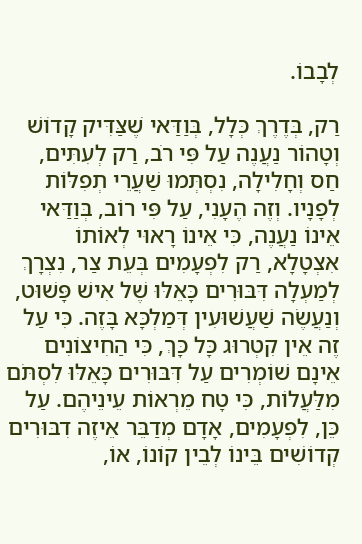לְבָבוֹ.

רַק, בְּדֶרֶךְ כְּלָל, בְּוַדַּאי שֶׁצַּדִּיק קָדוֹשׁ וְטָהוֹר נַעֲנֶה עַל פִּי רֹב, רַק לְעִתִּים, חַס וְחָלִילָה, נִסְתְּמוּ שַׁעֲרֵי תְפִלּוֹת לְפָנָיו. וְזֶה הֶעָנִי, עַל פִּי רוֹב, בְּוַדַּאי אֵינוֹ נַעֲנֶה, כִּי אֵינוֹ רָאוּי לְאוֹתוֹ אִצְטָלָא, רַק לִפְעָמִים בְּעֵת צַר, נִצְרָךְ לְמַעְלָה דִּבּוּרִים כָּאֵלּוּ שֶׁל אִישׁ פָּשׁוּט, וְנַעֲשֶׂה שַׁעֲשׁוּעִין דְּמַלְכָּא בָּזֶה. כִּי עַל זֶה אֵין קִטְרוּג כָּל כָּךְ, כִּי הַחִיצוֹנִים אֵינָם שׁוֹמְרִים עַל דִּבּוּרִים כָּאֵלּוּ לִסְתֹּם מִלַּעֲלוֹת, כִּי טָח מֵרְאוֹת עֵינֵיהֶם. עַל כֵּן, לִפְעָמִים, אָדָם מְדַבֵּר אֵיזֶה דִבּוּרִים קְדוֹשִׁים בֵּינוֹ לְבֵין קוֹנוֹ, אוֹ,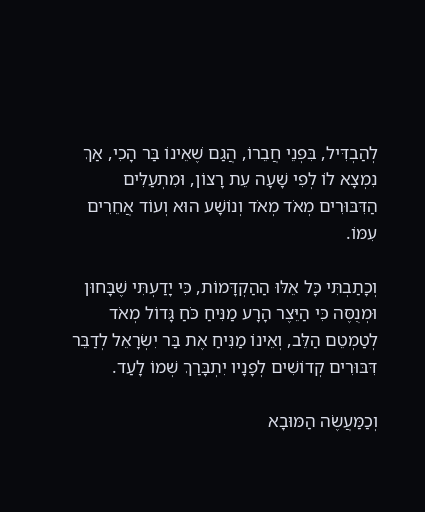לְהַבְדִּיל, בִּפְנֵי חֲבֵרוֹ, הֲגַם שֶׁאֵינוֹ בַּר הָכִי, אַךְ נִמְצָא לוֹ לְפִי שָׁעָה עֵת רָצוֹן, וּמִתְעַלִּים הַדִּבּוּרִים מְאֹד מְאֹד וְנוֹשָׁע הוּא וְעוֹד אֲחֵרִים עִמּוֹ.

וְכָתַבְתִּי כָּל אֵלּוּ הַהַקְדָּמוֹת, כִּי יָדַעְתִּי שֶׁבָּחוּן וּמְנֻסֶּה כִּי הַיֵּצֶר הָרָע מַנִּיחַ כֹּחַ גָּדוֹל מְאֹד לְטַמְטֵם הַלֵּב, וְאֵינוֹ מַנִּיחַ אֶת בַּר יִשְׂרָאֵל לְדַבֵּר דִּבּוּרִים קְדוֹשִׁים לְפָנָיו יִתְבָּרַךְ שְׁמוֹ לָעַד.

וְכַמַּעֲשֶׂה הַמּוּבָא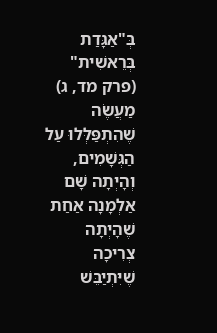בְּ"אַגָּדַת בְּרֵאשִׁית" (פרק מד, ג) מַעֲשֶׂה שֶׁהִתְפַּלְּלוּ עַל הַגְּשָׁמִים, וְהָיְתָה שָׁם אַלְמָנָה אַחַת שֶׁהָיְתָה צְרִיכָה שֶׁיִּתְיַבֵּשׁ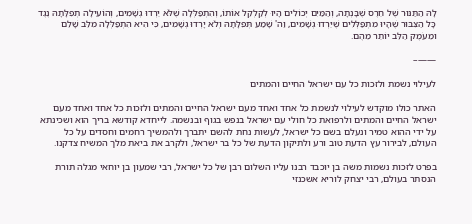לָהּ הַתַּנּוּר שֶׁל חֵרֶס שֶׁבָּנְתָה, וְהַמַּיִם יְכוֹלִים הָיוּ לְקַלְקֵל אוֹתוֹ, וְהִתְפַּלְּלָה שֶׁלֹּא יֵרְדוּ גְשָׁמִים, וְהוֹעִילָה תְפִלָּתָהּ נֶגֶד כָּל הַצִּבּוּר שֶׁהָיוּ מִתְפַּלְּלִים שֶׁיֵּרְדוּ גְשָׁמִים, וַה' שָׁמַע תְּפִלָּתָהּ וְלֹא יָרְדוּ גְשָׁמִים, כִּי הִיא הִתְפַּלְּלָה מִלֵּב שָׁלֵם וּמֵעֹמֶק הַלֵּב יוֹתֵר מֵהֶם.

——–

לעילוי נשמת ולזכות כל עם ישראל החיים והמתים

האתר כולו מוקדש לעילוי לנשמת כל אחד ואחד מעם ישראל החיים והמתים ולזכות כל אחד ואחד מעם ישראל החיים והמתים ולרפואת כל חולי עם ישראל בנפש בגוף ובנשמה. לייחדא קודשא בריך הוא ושכינתא על ידי ההוא טמיר ונעלם בשם כל ישראל, לעשות נחת להשם יתברך ולהמשיך רחמים וחסדים על כל העולם, לבירור עץ הדעת טוב ורע ולתיקון הדעת של כל בר ישראל, ולקרב את ביאת מלך המשיח צדקנו.

בפרט לזכות נשמות משה בן יוכבד רבנו עליו השלום רבן של כל ישראל, רבי שמעון בן יוחאי מגלה תורת הנסתר בעולם, רבי יצחק לוריא אשכנזי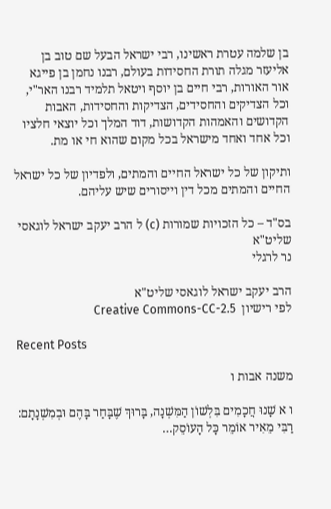בן שלמה עטרת ראשינו, רבי ישראל הבעל שם טוב בן אליעזר מגלה תורת החסידות בעולם, רבנו נחמן בן פייגא אור האורות, רבי חיים בן יוסף ויטאל תלמיד רבנו האר"י, וכל הצדיקים והחסידים, הצדיקות והחסידות, האבות הקדושים והאמהות הקדושות, דוד המלך וכל יוצאי חלציו וכל אחד ואחד מישראל בכל מקום שהוא חי או מת.

ותיקון של כל ישראל החיים והמתים, ולפדיון של כל ישראל החיים והמתים מכל דין וייסורים שיש עליהם.

בס"ד – כל הזכויות שמורות (c) ל הרב יעקב ישראל לוגאסי שליט"א
נר לרגלי

הרב יעקב ישראל לוגאסי שליט"א
לפי רישיון  Creative Commons-CC-2.5

Recent Posts

משנה אבות ו

ו א שָׁנוּ חֲכָמִים בִּלְשׁוֹן הַמִּשְׁנָה, בָּרוּךְ שֶׁבָּחַר בָּהֶם וּבְמִשְׁנָתָם: רַבִּי מֵאִיר אוֹמֵר כָּל הָעוֹסֵק…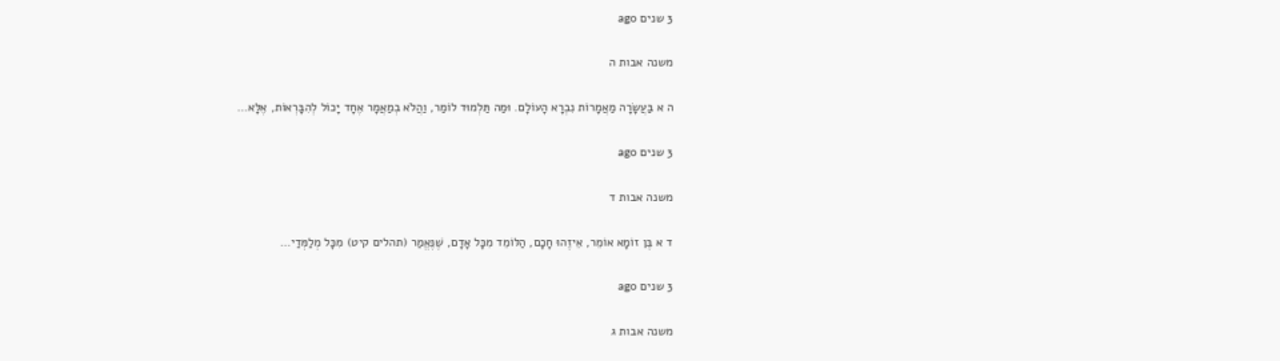3 שנים ago

משנה אבות ה

ה א בַּעֲשָׂרָה מַאֲמָרוֹת נִבְרָא הָעוֹלָם. וּמַה תַּלְמוּד לוֹמַר, וַהֲלֹא בְמַאֲמָר אֶחָד יָכוֹל לְהִבָּרְאוֹת, אֶלָּא…

3 שנים ago

משנה אבות ד

ד א בֶּן זוֹמָא אוֹמֵר, אֵיזֶהוּ חָכָם, הַלּוֹמֵד מִכָּל אָדָם, שֶׁנֶּאֱמַר (תהלים קיט) מִכָּל מְלַמְּדַי…

3 שנים ago

משנה אבות ג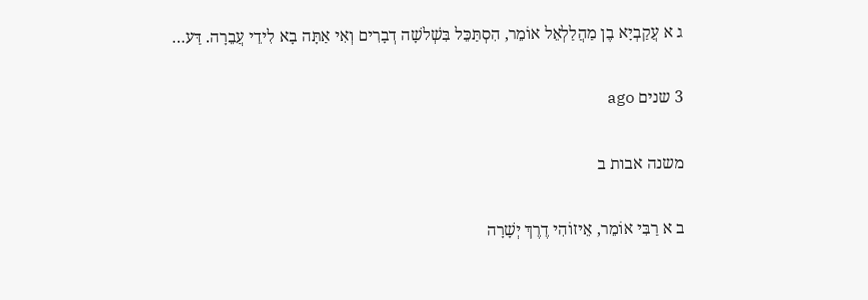ג א עֲקַבְיָא בֶן מַהֲלַלְאֵל אוֹמֵר, הִסְתַּכֵּל בִּשְׁלשָׁה דְבָרִים וְאִי אַתָּה בָא לִידֵי עֲבֵרָה. דַּע…

3 שנים ago

משנה אבות ב

ב א רַבִּי אוֹמֵר, אֵיזוֹהִי דֶרֶךְ יְשָׁרָה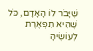שֶׁיָּבֹר לוֹ הָאָדָם, כֹּל שֶׁהִיא תִפְאֶרֶת לְעוֹשֶׂיהָ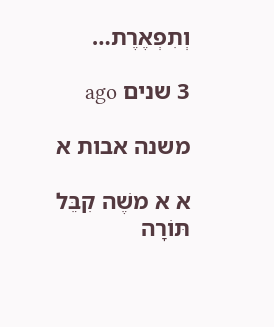וְתִפְאֶרֶת…

3 שנים ago

משנה אבות א

א א משֶׁה קִבֵּל תּוֹרָה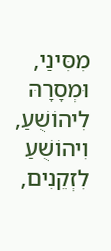מִסִּינַי, וּמְסָרָהּ לִיהוֹשֻׁעַ, וִיהוֹשֻׁעַ לִזְקֵנִים,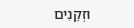וּזְקֵנִים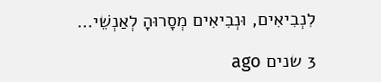לִנְבִיאִים, וּנְבִיאִים מְסָרוּהָ לְאַנְשֵׁי…

3 שנים ago